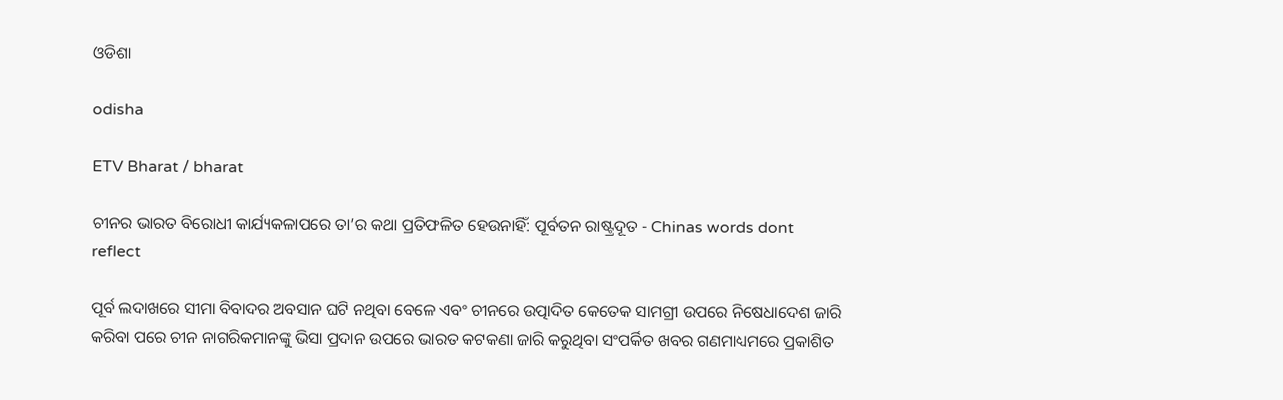ଓଡିଶା

odisha

ETV Bharat / bharat

ଚୀନର ଭାରତ ବିରୋଧୀ କାର୍ଯ୍ୟକଳାପରେ ତା’ର କଥା ପ୍ରତିଫଳିତ ହେଉନାହିଁ: ପୂର୍ବତନ ରାଷ୍ଟ୍ରଦୂତ - Chinas words dont reflect

ପୂର୍ବ ଲଦାଖରେ ସୀମା ବିବାଦର ଅବସାନ ଘଟି ନଥିବା ବେଳେ ଏବଂ ଚୀନରେ ଉତ୍ପାଦିତ କେତେକ ସାମଗ୍ରୀ ଉପରେ ନିଷେଧାଦେଶ ଜାରି କରିବା ପରେ ଚୀନ ନାଗରିକମାନଙ୍କୁ ଭିସା ପ୍ରଦାନ ଉପରେ ଭାରତ କଟକଣା ଜାରି କରୁଥିବା ସଂପର୍କିତ ଖବର ଗଣମାଧ୍ୟମରେ ପ୍ରକାଶିତ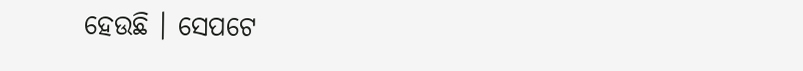ହେଉଛି । ସେପଟେ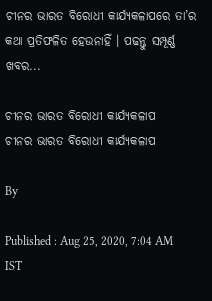ଚୀନର ଭାରତ ବିରୋଧୀ କାର୍ଯ୍ୟକଳାପରେ ତା’ର କଥା ପ୍ରତିଫଳିତ ହେଉନାହିଁ । ପଢନ୍ତୁ ସମ୍ପୂର୍ଣ୍ଣ ଖବର...

ଚୀନର ଭାରତ ବିରୋଧୀ କାର୍ଯ୍ୟକଳାପ
ଚୀନର ଭାରତ ବିରୋଧୀ କାର୍ଯ୍ୟକଳାପ

By

Published : Aug 25, 2020, 7:04 AM IST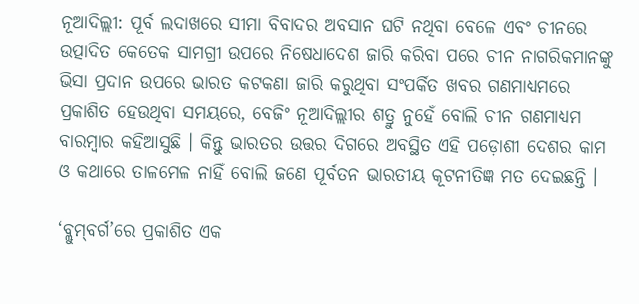ନୂଆଦିଲ୍ଲୀ: ପୂର୍ବ ଲଦାଖରେ ସୀମା ବିବାଦର ଅବସାନ ଘଟି ନଥିବା ବେଳେ ଏବଂ ଚୀନରେ ଉତ୍ପାଦିତ କେତେକ ସାମଗ୍ରୀ ଉପରେ ନିଷେଧାଦେଶ ଜାରି କରିବା ପରେ ଚୀନ ନାଗରିକମାନଙ୍କୁ ଭିସା ପ୍ରଦାନ ଉପରେ ଭାରତ କଟକଣା ଜାରି କରୁଥିବା ସଂପର୍କିତ ଖବର ଗଣମାଧ୍ୟମରେ ପ୍ରକାଶିତ ହେଉଥିବା ସମୟରେ, ବେଜିଂ ନୂଆଦିଲ୍ଲୀର ଶତ୍ରୁ ନୁହେଁ ବୋଲି ଚୀନ ଗଣମାଧ୍ୟମ ବାରମ୍ବାର କହିଆସୁଛି । କିନ୍ତୁ ଭାରତର ଉତ୍ତର ଦିଗରେ ଅବସ୍ଥିତ ଏହି ପଡ଼ୋଶୀ ଦେଶର କାମ ଓ କଥାରେ ତାଳମେଳ ନାହିଁ ବୋଲି ଜଣେ ପୂର୍ବତନ ଭାରତୀୟ କୂଟନୀତିଜ୍ଞ ମତ ଦେଇଛନ୍ତି ।

‘ବ୍ଲୁମ୍‌ବର୍ଗ’ରେ ପ୍ରକାଶିତ ଏକ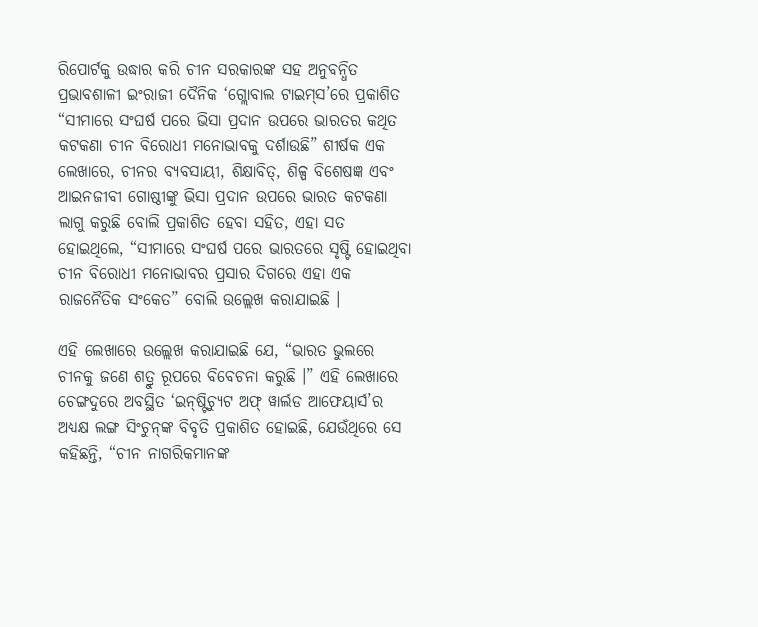ରିପୋର୍ଟକୁ ଉଦ୍ଧାର କରି ଚୀନ ସରକାରଙ୍କ ସହ ଅନୁବନ୍ଧିତ ପ୍ରଭାବଶାଳୀ ଇଂରାଜୀ ଦୈନିକ ‘ଗ୍ଲୋବାଲ ଟାଇମ୍‌ସ’ରେ ପ୍ରକାଶିତ “ସୀମାରେ ସଂଘର୍ଷ ପରେ ଭିସା ପ୍ରଦାନ ଉପରେ ଭାରତର କଥିତ କଟକଣା ଚୀନ ବିରୋଧୀ ମନୋଭାବକୁ ଦର୍ଶାଉଛି” ଶୀର୍ଷକ ଏକ ଲେଖାରେ, ଚୀନର ବ୍ୟବସାୟୀ, ଶିକ୍ଷାବିତ୍‌, ଶିଳ୍ପ ବିଶେଷଜ୍ଞ ଏବଂ ଆଇନଜୀବୀ ଗୋଷ୍ଠୀଙ୍କୁ ଭିସା ପ୍ରଦାନ ଉପରେ ଭାରତ କଟକଣା ଲାଗୁ କରୁଛି ବୋଲି ପ୍ରକାଶିତ ହେବା ସହିତ, ଏହା ସତ ହୋଇଥିଲେ, “ସୀମାରେ ସଂଘର୍ଷ ପରେ ଭାରତରେ ସୃଷ୍ଟି ହୋଇଥିବା ଚୀନ ବିରୋଧୀ ମନୋଭାବର ପ୍ରସାର ଦିଗରେ ଏହା ଏକ ରାଜନୈତିକ ସଂକେତ” ବୋଲି ଉଲ୍ଲେଖ କରାଯାଇଛି ।

ଏହି ଲେଖାରେ ଉଲ୍ଲେଖ କରାଯାଇଛି ଯେ, “ଭାରତ ଭୁଲରେ ଚୀନକୁ ଜଣେ ଶତ୍ରୁ ରୂପରେ ବିବେଚନା କରୁଛି ।” ଏହି ଲେଖାରେ ଚେଙ୍ଗଦୁରେ ଅବସ୍ଥିତ ‘ଇନ୍‌ଷ୍ଟିଚ୍ୟୁଟ ଅଫ୍‌ ୱାର୍ଲଡ ଆଫେୟାର୍ସ’ର ଅଧ୍ୟକ୍ଷ ଲଙ୍ଗ ସିଂଚୁନ୍‌ଙ୍କ ବିବୃତି ପ୍ରକାଶିତ ହୋଇଛି, ଯେଉଁଥିରେ ସେ କହିଛନ୍ତି, “ଚୀନ ନାଗରିକମାନଙ୍କ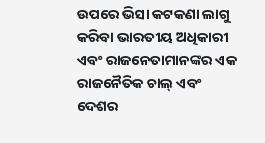ଉପରେ ଭିସା କଟକଣା ଲାଗୁ କରିବା ଭାରତୀୟ ଅଧିକାରୀ ଏବଂ ରାଜନେତାମାନଙ୍କର ଏକ ରାଜନୈତିକ ଚାଲ୍‌ ଏବଂ ଦେଶର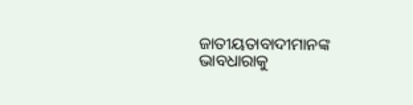ଜାତୀୟତାବାଦୀମାନଙ୍କ ଭାବଧାରାକୁ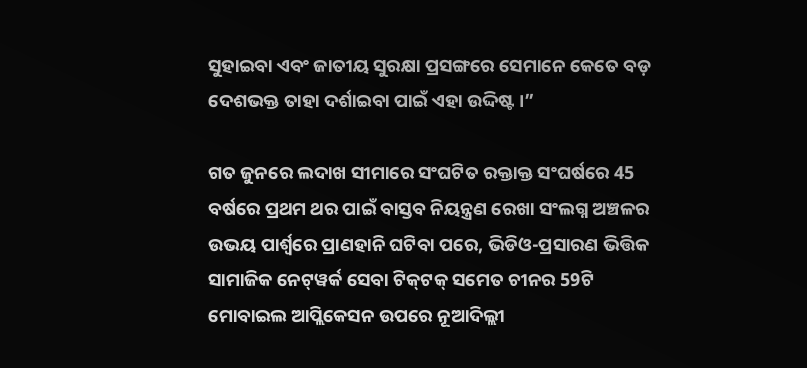ସୁହାଇବା ଏବଂ ଜାତୀୟ ସୁରକ୍ଷା ପ୍ରସଙ୍ଗରେ ସେମାନେ କେତେ ବଡ଼ ଦେଶଭକ୍ତ ତାହା ଦର୍ଶାଇବା ପାଇଁ ଏହା ଉଦ୍ଦିଷ୍ଟ ।”

ଗତ ଜୁନରେ ଲଦାଖ ସୀମାରେ ସଂଘଟିତ ରକ୍ତାକ୍ତ ସଂଘର୍ଷରେ 45 ବର୍ଷରେ ପ୍ରଥମ ଥର ପାଇଁ ବାସ୍ତବ ନିୟନ୍ତ୍ରଣ ରେଖା ସଂଲଗ୍ନ ଅଞ୍ଚଳର ଉଭୟ ପାର୍ଶ୍ବରେ ପ୍ରାଣହାନି ଘଟିବା ପରେ, ଭିଡିଓ-ପ୍ରସାରଣ ଭିତ୍ତିକ ସାମାଜିକ ନେଟ୍‌ୱର୍କ ସେବା ଟିକ୍‌ଟକ୍‌ ସମେତ ଚୀନର 59ଟି ମୋବାଇଲ ଆପ୍ଲିକେସନ ଉପରେ ନୂଆଦିଲ୍ଲୀ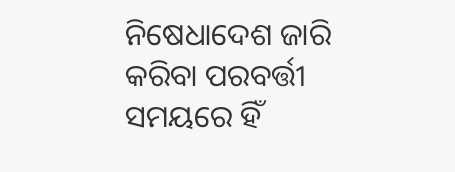ନିଷେଧାଦେଶ ଜାରି କରିବା ପରବର୍ତ୍ତୀ ସମୟରେ ହିଁ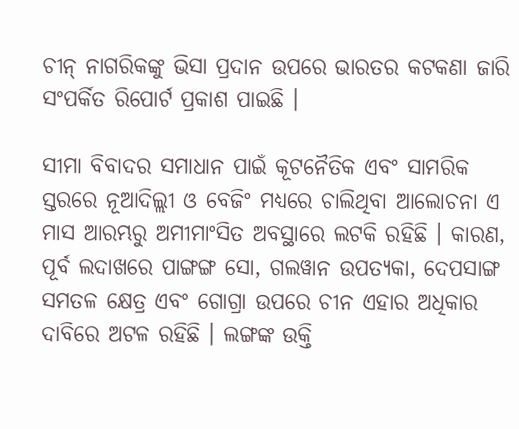ଚୀନ୍‌ ନାଗରିକଙ୍କୁ ଭିସା ପ୍ରଦାନ ଉପରେ ଭାରତର କଟକଣା ଜାରି ସଂପର୍କିତ ରିପୋର୍ଟ ପ୍ରକାଶ ପାଇଛି ।

ସୀମା ବିବାଦର ସମାଧାନ ପାଇଁ କୂଟନୈତିକ ଏବଂ ସାମରିକ ସ୍ତରରେ ନୂଆଦିଲ୍ଲୀ ଓ ବେଜିଂ ମଧ୍ୟରେ ଚାଲିଥିବା ଆଲୋଚନା ଏ ମାସ ଆରମ୍ଭରୁ ଅମୀମାଂସିତ ଅବସ୍ଥାରେ ଲଟକି ରହିଛି । କାରଣ, ପୂର୍ବ ଲଦାଖରେ ପାଙ୍ଗଙ୍ଗ ସୋ, ଗଲୱାନ ଉପତ୍ୟକା, ଦେପସାଙ୍ଗ ସମତଳ କ୍ଷେତ୍ର ଏବଂ ଗୋଗ୍ରା ଉପରେ ଚୀନ ଏହାର ଅଧିକାର ଦାବିରେ ଅଟଳ ରହିଛି । ଲଙ୍ଗଙ୍କ ଉକ୍ତି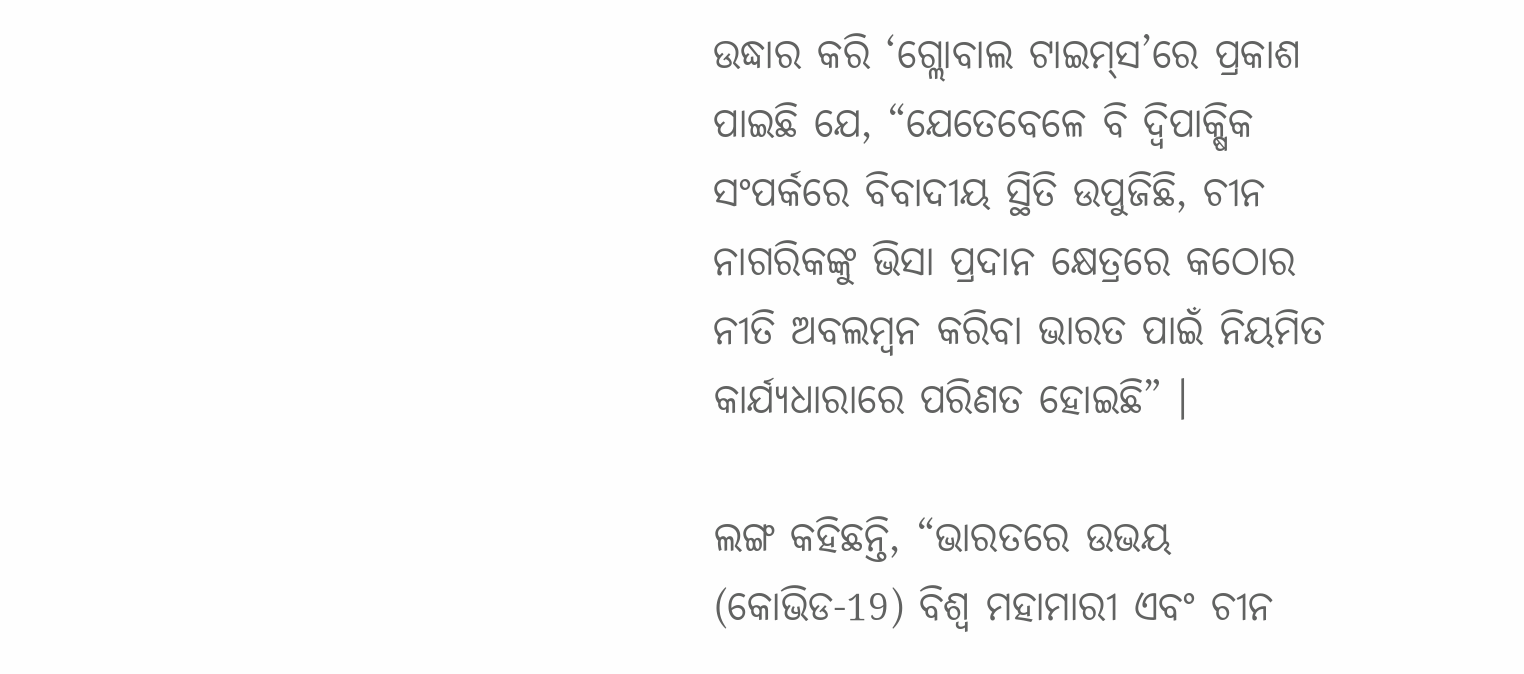ଉଦ୍ଧାର କରି ‘ଗ୍ଲୋବାଲ ଟାଇମ୍‌ସ’ରେ ପ୍ରକାଶ ପାଇଛି ଯେ, “ଯେତେବେଳେ ବି ଦ୍ବିପାକ୍ଷିକ ସଂପର୍କରେ ବିବାଦୀୟ ସ୍ଥିତି ଉପୁଜିଛି, ଚୀନ ନାଗରିକଙ୍କୁ ଭିସା ପ୍ରଦାନ କ୍ଷେତ୍ରରେ କଠୋର ନୀତି ଅବଲମ୍ବନ କରିବା ଭାରତ ପାଇଁ ନିୟମିତ କାର୍ଯ୍ୟଧାରାରେ ପରିଣତ ହୋଇଛି” ।

ଲଙ୍ଗ କହିଛନ୍ତି, “ଭାରତରେ ଉଭୟ (କୋଭିଡ-19) ବିଶ୍ବ ମହାମାରୀ ଏବଂ ଚୀନ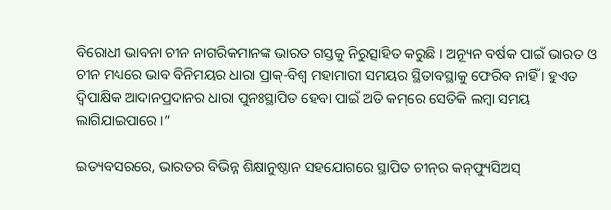ବିରୋଧୀ ଭାବନା ଚୀନ ନାଗରିକମାନଙ୍କ ଭାରତ ଗସ୍ତକୁ ନିରୁତ୍ସାହିତ କରୁଛି । ଅନ୍ୟୂନ ବର୍ଷକ ପାଇଁ ଭାରତ ଓ ଚୀନ ମଧ୍ୟରେ ଭାବ ବିନିମୟର ଧାରା ପ୍ରାକ୍‌-ବିଶ୍ବ ମହାମାରୀ ସମୟର ସ୍ଥିତାବସ୍ଥାକୁ ଫେରିବ ନାହିଁ । ହୁଏତ ଦ୍ବିପାକ୍ଷିକ ଆଦାନପ୍ରଦାନର ଧାରା ପୁନଃସ୍ଥାପିତ ହେବା ପାଇଁ ଅତି କମ୍‌ରେ ସେତିକି ଲମ୍ବା ସମୟ ଲାଗିଯାଇପାରେ ।”

ଇତ୍ୟବସରରେ, ଭାରତର ବିଭିନ୍ନ ଶିକ୍ଷାନୁଷ୍ଠାନ ସହଯୋଗରେ ସ୍ଥାପିତ ଚୀନ୍‌ର କନ୍‌ଫ୍ୟୁସିଅସ୍‌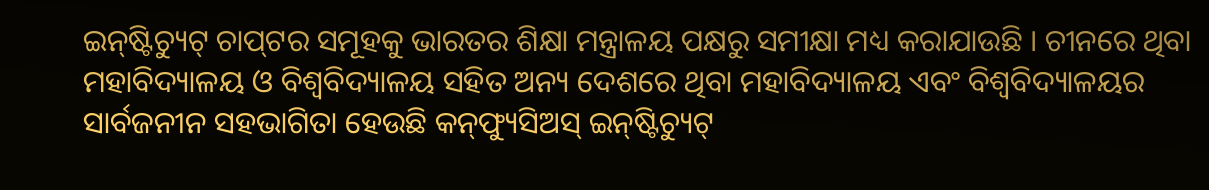ଇନ୍‌ଷ୍ଟିଚ୍ୟୁଟ୍‌ ଚାପ୍‌ଟର ସମୂହକୁ ଭାରତର ଶିକ୍ଷା ମନ୍ତ୍ରାଳୟ ପକ୍ଷରୁ ସମୀକ୍ଷା ମଧ୍ୟ କରାଯାଉଛି । ଚୀନରେ ଥିବା ମହାବିଦ୍ୟାଳୟ ଓ ବିଶ୍ବବିଦ୍ୟାଳୟ ସହିତ ଅନ୍ୟ ଦେଶରେ ଥିବା ମହାବିଦ୍ୟାଳୟ ଏବଂ ବିଶ୍ବବିଦ୍ୟାଳୟର ସାର୍ବଜନୀନ ସହଭାଗିତା ହେଉଛି କନ୍‌ଫ୍ୟୁସିଅସ୍‌ ଇନ୍‌ଷ୍ଟିଚ୍ୟୁଟ୍‌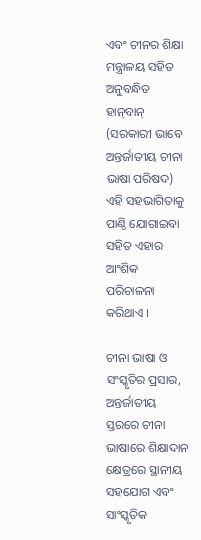ଏବଂ ଚୀନର ଶିକ୍ଷା ମନ୍ତ୍ରାଳୟ ସହିତ ଅନୁବନ୍ଧିତ ହାନ୍‌ବାନ୍‌ (ସରକାରୀ ଭାବେ ଅନ୍ତର୍ଜାତୀୟ ଚୀନା ଭାଷା ପରିଷଦ) ଏହି ସହଭାଗିତାକୁ ପାଣ୍ଠି ଯୋଗାଇବା ସହିତ ଏହାର ଆଂଶିକ ପରିଚାଳନା କରିଥାଏ ।

ଚୀନା ଭାଷା ଓ ସଂସ୍କୃତିର ପ୍ରସାର, ଅନ୍ତର୍ଜାତୀୟ ସ୍ତରରେ ଚୀନା ଭାଷାରେ ଶିକ୍ଷାଦାନ କ୍ଷେତ୍ରରେ ସ୍ଥାନୀୟ ସହଯୋଗ ଏବଂ ସାଂସ୍କୃତିକ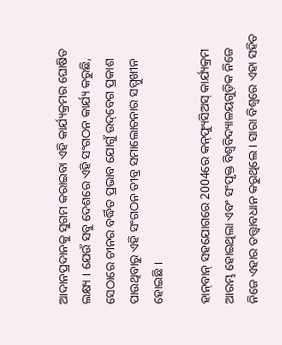ଆଦାନପ୍ରଦାନକୁ ସୁଗମ କରାଇବା ଏହି କାର୍ଯ୍ୟକ୍ରମର ଘୋଷିତ ଲକ୍ଷ୍ୟ । ଯେଉଁ ସବୁ ଦେଶରେ ଏହି ସଂଗଠନ କାର୍ଯ୍ୟ କରୁଛି, ସେଠାରେ ଚୀନର ବର୍ଦ୍ଧିତ ପ୍ରଭାବ ଯୋଗୁଁ ଉଦ୍‌ବେଗ ପ୍ରକାଶ ପାଉଥିବାରୁ ଏହି ସଂଗଠନ ତୀବ୍ର ସମାଲୋଚନାର ସମ୍ମୁଖୀନ ହୋଇଛି ।

ହାନ୍‌ବାନ୍‌ ସହଯୋଗରେ 2004ରେ କନ୍‌ଫ୍ୟୁସିଅସ୍‌ କାର୍ଯ୍ୟକ୍ରମ ଆରମ୍ଭ ହୋଇଥିଲା ଏବଂ ସଂପୃକ୍ତ ବିଶ୍ବବିଦ୍ୟାଳୟଗୁଡ଼ିକ ନିଜେ ନିଜେ ଏହାର ତତ୍ତ୍ବାବଧାନ କରୁଥିଲେ । ସାରା ବିଶ୍ବରେ ଏହା ସହିତ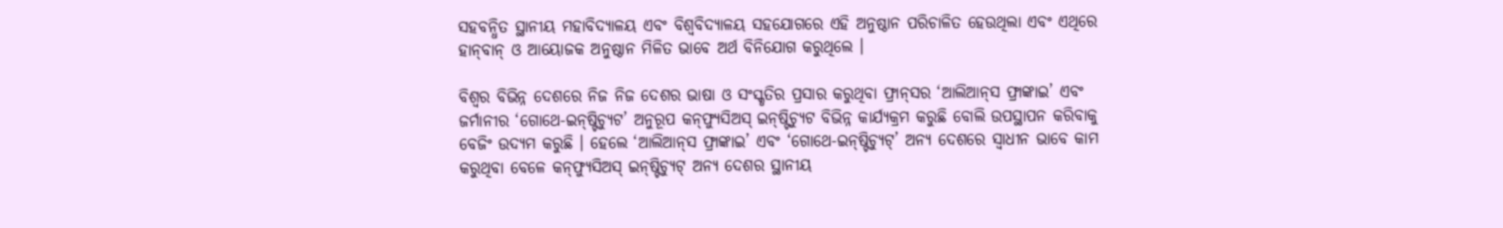ସହବନ୍ଧିତ ସ୍ଥାନୀୟ ମହାବିଦ୍ୟାଳୟ ଏବଂ ବିଶ୍ବବିଦ୍ୟାଳୟ ସହଯୋଗରେ ଏହି ଅନୁଷ୍ଠାନ ପରିଚାଳିତ ହେଉଥିଲା ଏବଂ ଏଥିରେ ହାନ୍‌ବାନ୍‌ ଓ ଆୟୋଜକ ଅନୁଷ୍ଠାନ ମିଳିତ ଭାବେ ଅର୍ଥ ବିନିଯୋଗ କରୁଥିଲେ ।

ବିଶ୍ବର ବିଭିନ୍ନ ଦେଶରେ ନିଜ ନିଜ ଦେଶର ଭାଷା ଓ ସଂସ୍କୃତିର ପ୍ରସାର କରୁଥିବା ଫ୍ରାନ୍‌ସର ‘ଆଲିଆନ୍‌ସ ଫ୍ରାଙ୍କାଇ’ ଏବଂ ଜର୍ମାନୀର ‘ଗୋଥେ-ଇନ୍‌ଷ୍ଟିଚ୍ୟୁଟ’ ଅନୁରୂପ କନ୍‌ଫ୍ୟୁସିଅସ୍‌ ଇନ୍‌ଷ୍ଟିଚ୍ୟୁଟ ବିଭିନ୍ନ କାର୍ଯ୍ୟକ୍ରମ କରୁଛି ବୋଲି ଉପସ୍ଥାପନ କରିବାକୁ ବେଜିଂ ଉଦ୍ୟମ କରୁଛି । ହେଲେ ‘ଆଲିଆନ୍‌ସ ଫ୍ରାଙ୍କାଇ’ ଏବଂ ‘ଗୋଥେ-ଇନ୍‌ଷ୍ଟିଚ୍ୟୁଟ୍‌’ ଅନ୍ୟ ଦେଶରେ ସ୍ବାଧୀନ ଭାବେ କାମ କରୁଥିବା ବେଳେ କନ୍‌ଫ୍ୟୁସିଅସ୍‌ ଇନ୍‌ଷ୍ଟିଚ୍ୟୁଟ୍‌ ଅନ୍ୟ ଦେଶର ସ୍ଥାନୀୟ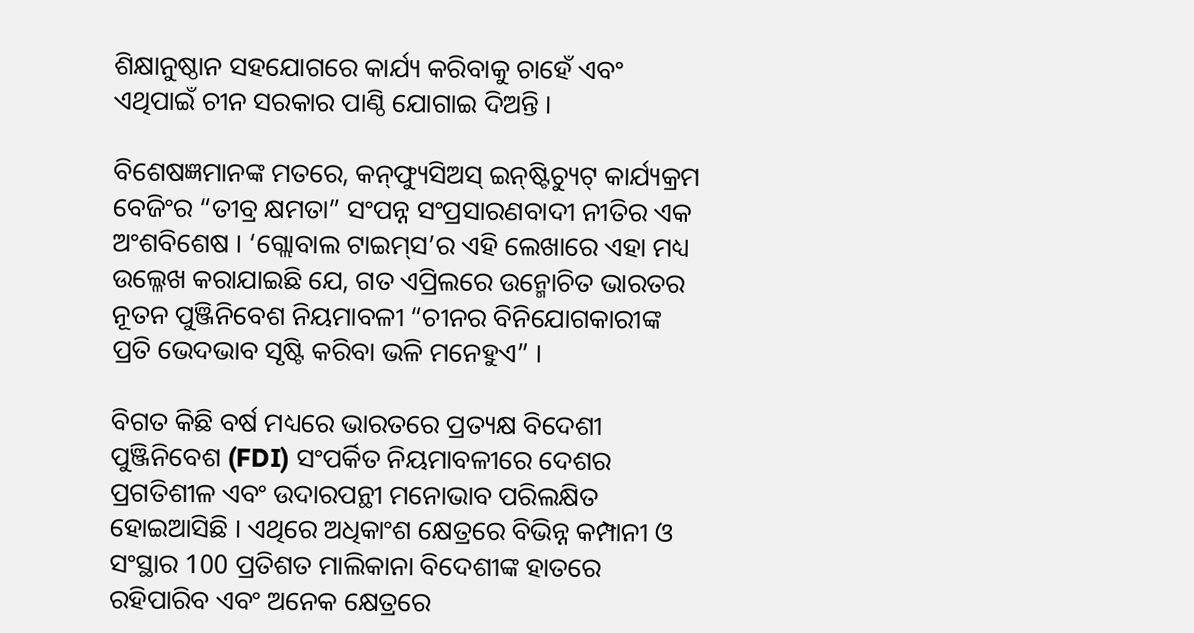ଶିକ୍ଷାନୁଷ୍ଠାନ ସହଯୋଗରେ କାର୍ଯ୍ୟ କରିବାକୁ ଚାହେଁ ଏବଂ ଏଥିପାଇଁ ଚୀନ ସରକାର ପାଣ୍ଠି ଯୋଗାଇ ଦିଅନ୍ତି ।

ବିଶେଷଜ୍ଞମାନଙ୍କ ମତରେ, କନ୍‌ଫ୍ୟୁସିଅସ୍‌ ଇନ୍‌ଷ୍ଟିଚ୍ୟୁଟ୍‌ କାର୍ଯ୍ୟକ୍ରମ ବେଜିଂର “ତୀବ୍ର କ୍ଷମତା” ସଂପନ୍ନ ସଂପ୍ରସାରଣବାଦୀ ନୀତିର ଏକ ଅଂଶବିଶେଷ । ‘ଗ୍ଲୋବାଲ ଟାଇମ୍‌ସ’ର ଏହି ଲେଖାରେ ଏହା ମଧ୍ୟ ଉଲ୍ଳେଖ କରାଯାଇଛି ଯେ, ଗତ ଏପ୍ରିଲରେ ଉନ୍ମୋଚିତ ଭାରତର ନୂତନ ପୁଞ୍ଜିନିବେଶ ନିୟମାବଳୀ “ଚୀନର ବିନିଯୋଗକାରୀଙ୍କ ପ୍ରତି ଭେଦଭାବ ସୃଷ୍ଟି କରିବା ଭଳି ମନେହୁଏ” ।

ବିଗତ କିଛି ବର୍ଷ ମଧ୍ୟରେ ଭାରତରେ ପ୍ରତ୍ୟକ୍ଷ ବିଦେଶୀ ପୁଞ୍ଜିନିବେଶ (FDI) ସଂପର୍କିତ ନିୟମାବଳୀରେ ଦେଶର ପ୍ରଗତିଶୀଳ ଏବଂ ଉଦାରପନ୍ଥୀ ମନୋଭାବ ପରିଲକ୍ଷିତ ହୋଇଆସିଛି । ଏଥିରେ ଅଧିକାଂଶ କ୍ଷେତ୍ରରେ ବିଭିନ୍ନ କମ୍ପାନୀ ଓ ସଂସ୍ଥାର 100 ପ୍ରତିଶତ ମାଲିକାନା ବିଦେଶୀଙ୍କ ହାତରେ ରହିପାରିବ ଏବଂ ଅନେକ କ୍ଷେତ୍ରରେ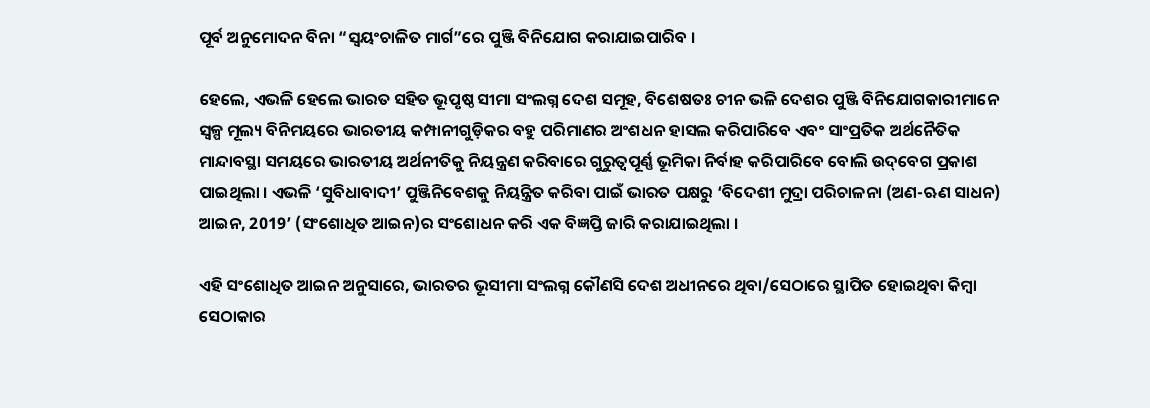ପୂର୍ବ ଅନୁମୋଦନ ବିନା “ସ୍ବୟଂଚାଳିତ ମାର୍ଗ”ରେ ପୁଞ୍ଜି ବିନିଯୋଗ କରାଯାଇପାରିବ ।

ହେଲେ, ଏଭଳି ହେଲେ ଭାରତ ସହିତ ଭୂପୃଷ୍ଠ ସୀମା ସଂଲଗ୍ନ ଦେଶ ସମୂହ, ବିଶେଷତଃ ଚୀନ ଭଳି ଦେଶର ପୁଞ୍ଜି ବିନିଯୋଗକାରୀମାନେ ସ୍ବଳ୍ପ ମୂଲ୍ୟ ବିନିମୟରେ ଭାରତୀୟ କମ୍ପାନୀଗୁଡ଼ିକର ବହୁ ପରିମାଣର ଅଂଶଧନ ହାସଲ କରିପାରିବେ ଏବଂ ସାଂପ୍ରତିକ ଅର୍ଥନୈତିକ ମାନ୍ଦାବସ୍ଥା ସମୟରେ ଭାରତୀୟ ଅର୍ଥନୀତିକୁ ନିୟନ୍ତ୍ରଣ କରିବାରେ ଗୁରୁତ୍ବପୂର୍ଣ୍ଣ ଭୂମିକା ନିର୍ବାହ କରିପାରିବେ ବୋଲି ଉଦ୍‌ବେଗ ପ୍ରକାଶ ପାଇଥିଲା । ଏଭଳି ‘ସୁବିଧାବାଦୀ’ ପୁଞ୍ଜିନିବେଶକୁ ନିୟନ୍ତ୍ରିତ କରିବା ପାଇଁ ଭାରତ ପକ୍ଷରୁ ‘ବିଦେଶୀ ମୁଦ୍ରା ପରିଚାଳନା (ଅଣ-ଋଣ ସାଧନ) ଆଇନ, 2019’ (ସଂଶୋଧିତ ଆଇନ)ର ସଂଶୋଧନ କରି ଏକ ବିଜ୍ଞପ୍ତି ଜାରି କରାଯାଇଥିଲା ।

ଏହି ସଂଶୋଧିତ ଆଇନ ଅନୁସାରେ, ଭାରତର ଭୂସୀମା ସଂଲଗ୍ନ କୌଣସି ଦେଶ ଅଧୀନରେ ଥିବା/ସେଠାରେ ସ୍ଥାପିତ ହୋଇଥିବା କିମ୍ବା ସେଠାକାର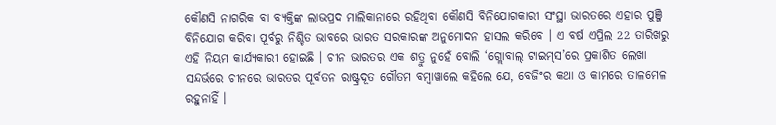କୌଣସି ନାଗରିକ ବା ବ୍ୟକ୍ତିଙ୍କ ଲାଭପ୍ରଦ ମାଲିକାନାରେ ରହିଥିବା କୌଣସି ବିନିଯୋଗକାରୀ ସଂସ୍ଥା ଭାରତରେ ଏହାର ପୁଞ୍ଜି ବିନିଯୋଗ କରିବା ପୂର୍ବରୁ ନିଶ୍ଚିତ ଭାବରେ ଭାରତ ସରକାରଙ୍କ ଅନୁମୋଦନ ହାସଲ କରିବେ । ଏ ବର୍ଷ ଏପ୍ରିଲ 22 ତାରିଖରୁ ଏହି ନିୟମ କାର୍ଯ୍ୟକାରୀ ହୋଇଛି । ଚୀନ ଭାରତର ଏକ ଶତ୍ରୁ ନୁହେଁ ବୋଲି ‘ଗ୍ଲୋବାଲ୍‌ ଟାଇମ୍‌ସ’ରେ ପ୍ରକାଶିତ ଲେଖା ସନ୍ଦର୍ଭରେ ଚୀନରେ ଭାରତର ପୂର୍ବତନ ରାଷ୍ଟ୍ରଦୂତ ଗୌତମ ବମ୍ବାୱାଲେ କହିଲେ ଯେ, ବେଜିଂର କଥା ଓ କାମରେ ତାଳମେଳ ରହୁନାହିଁ ।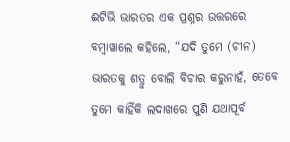ଈଟିଭି ଭାରତର ଏକ ପ୍ରଶ୍ନର ଉତ୍ତରରେ ବମ୍ବାୱାଲେ କହିଲେ, “ଯଦି ତୁମେ (ଚୀନ) ଭାରତକୁ ଶତ୍ରୁ ବୋଲି ବିଚାର କରୁନାହଁ, ତେବେ ତୁମେ କାହିଁକି ଲଦାଖରେ ପୁଣି ଯଥାପୂର୍ବ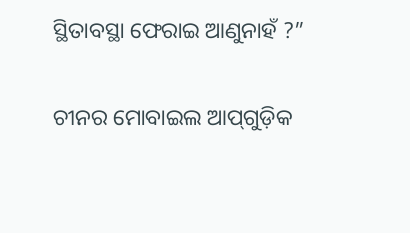ସ୍ଥିତାବସ୍ଥା ଫେରାଇ ଆଣୁନାହଁ ?”

ଚୀନର ମୋବାଇଲ ଆପ୍‌ଗୁଡ଼ିକ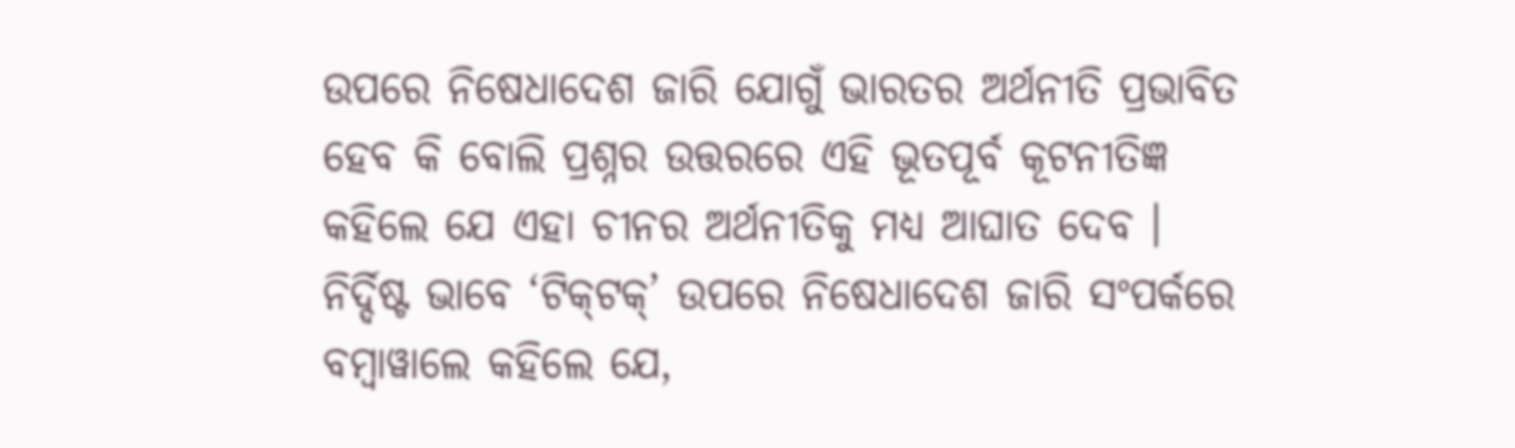ଉପରେ ନିଷେଧାଦେଶ ଜାରି ଯୋଗୁଁ ଭାରତର ଅର୍ଥନୀତି ପ୍ରଭାବିତ ହେବ କି ବୋଲି ପ୍ରଶ୍ନର ଉତ୍ତରରେ ଏହି ଭୂତପୂର୍ବ କୂଟନୀତିଜ୍ଞ କହିଲେ ଯେ ଏହା ଚୀନର ଅର୍ଥନୀତିକୁ ମଧ୍ୟ ଆଘାତ ଦେବ । ନିର୍ଦ୍ଦିଷ୍ଟ ଭାବେ ‘ଟିକ୍‌ଟକ୍‌’ ଉପରେ ନିଷେଧାଦେଶ ଜାରି ସଂପର୍କରେ ବମ୍ବାୱାଲେ କହିଲେ ଯେ,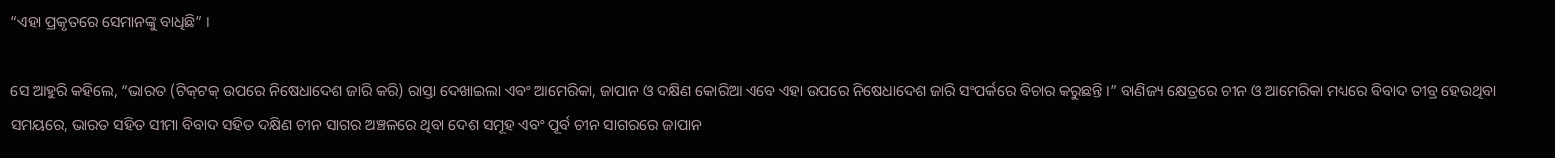“ଏହା ପ୍ରକୃତରେ ସେମାନଙ୍କୁ ବାଧିଛି” ।

ସେ ଆହୁରି କହିଲେ, “ଭାରତ (ଟିକ୍‌ଟକ୍‌ ଉପରେ ନିଷେଧାଦେଶ ଜାରି କରି) ରାସ୍ତା ଦେଖାଇଲା ଏବଂ ଆମେରିକା, ଜାପାନ ଓ ଦକ୍ଷିଣ କୋରିଆ ଏବେ ଏହା ଉପରେ ନିଷେଧାଦେଶ ଜାରି ସଂପର୍କରେ ବିଚାର କରୁଛନ୍ତି ।” ବାଣିଜ୍ୟ କ୍ଷେତ୍ରରେ ଚୀନ ଓ ଆମେରିକା ମଧ୍ୟରେ ବିବାଦ ତୀବ୍ର ହେଉଥିବା ସମୟରେ, ଭାରତ ସହିତ ସୀମା ବିବାଦ ସହିତ ଦକ୍ଷିଣ ଚୀନ ସାଗର ଅଞ୍ଚଳରେ ଥିବା ଦେଶ ସମୂହ ଏବଂ ପୂର୍ବ ଚୀନ ସାଗରରେ ଜାପାନ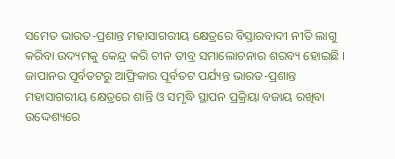ସମେତ ଭାରତ-ପ୍ରଶାନ୍ତ ମହାସାଗରୀୟ କ୍ଷେତ୍ରରେ ବିସ୍ତାରବାଦୀ ନୀତି ଲାଗୁ କରିବା ଉଦ୍ୟମକୁ କେନ୍ଦ୍ର କରି ଚୀନ ତୀବ୍ର ସମାଲୋଚନାର ଶରବ୍ୟ ହୋଇଛି । ଜାପାନର ପୂର୍ବତଟରୁ ଆଫ୍ରିକାର ପୂର୍ବତଟ ପର୍ଯ୍ୟନ୍ତ ଭାରତ-ପ୍ରଶାନ୍ତ ମହାସାଗରୀୟ କ୍ଷେତ୍ରରେ ଶାନ୍ତି ଓ ସମୃଦ୍ଧି ସ୍ଥାପନ ପ୍ରକ୍ରିୟା ବଜାୟ ରଖିବା ଉଦ୍ଦେଶ୍ୟରେ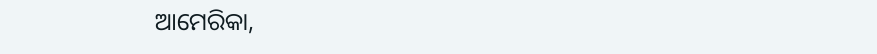ଆମେରିକା,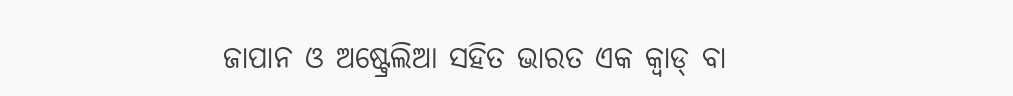ଜାପାନ ଓ ଅଷ୍ଟ୍ରେଲିଆ ସହିତ ଭାରତ ଏକ କ୍ବାଡ୍‌ ବା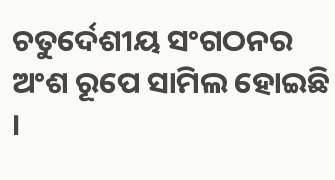ଚତୁର୍ଦେଶୀୟ ସଂଗଠନର ଅଂଶ ରୂପେ ସାମିଲ ହୋଇଛି ।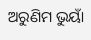ଅରୁଣିମ ଭୁୟାଁ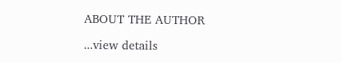ABOUT THE AUTHOR

...view details